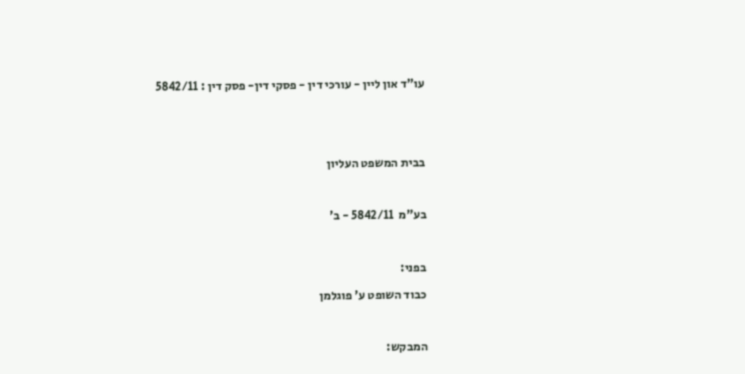עו"ד און ליין - עורכי דין - פסקי דין- פסק דין : 5842/11





בבית המשפט העליון



בע"מ  5842/11 - ב'



בפני:

כבוד השופט ע' פוגלמן



המבקש: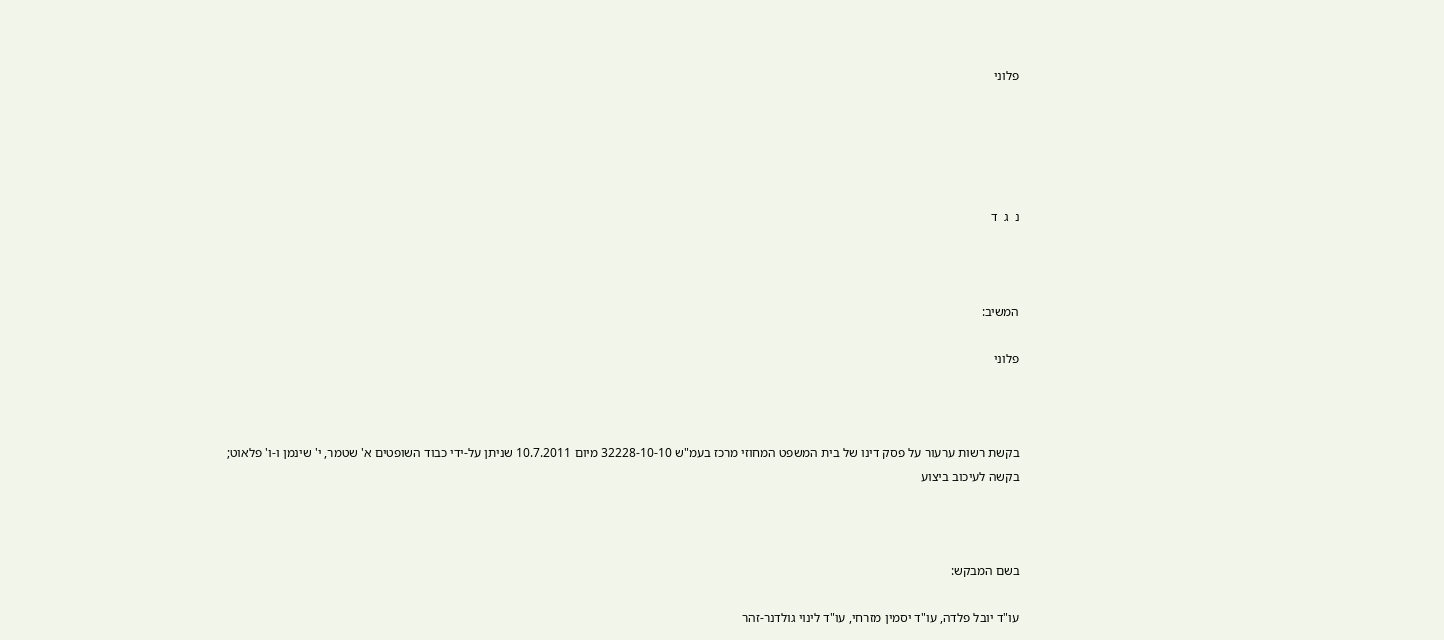פלוני





נ  ג  ד



המשיב:

פלוני



בקשת רשות ערעור על פסק דינו של בית המשפט המחוזי מרכז בעמ"ש 32228-10-10 מיום 10.7.2011 שניתן על-ידי כבוד השופטים א' שטמר, י' שינמן ו-ו' פלאוט; בקשה לעיכוב ביצוע



בשם המבקש:

עו"ד יובל פלדה, עו"ד יסמין מזרחי, עו"ד לינוי גולדנר-זהר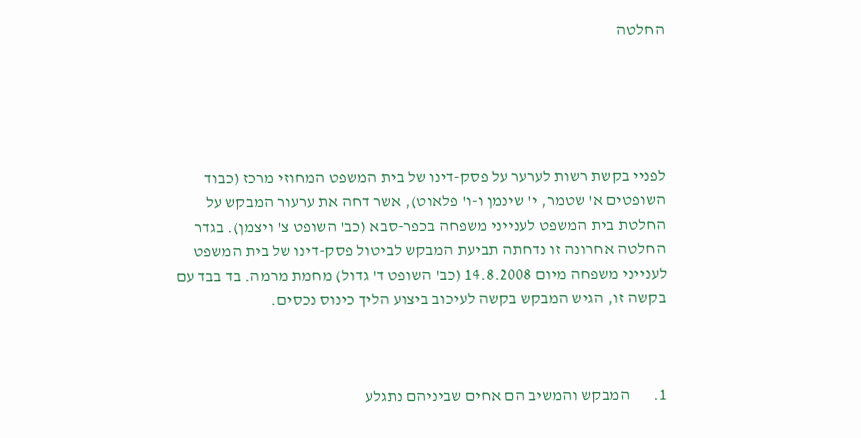החלטה





לפניי בקשת רשות לערער על פסק-דינו של בית המשפט המחוזי מרכז (כבוד השופטים א' שטמר, י' שינמן ו-ו' פלאוט), אשר דחה את ערעור המבקש על החלטת בית המשפט לענייני משפחה בכפר-סבא (כב' השופט צ' ויצמן). בגדר החלטה אחרונה זו נדחתה תביעת המבקש לביטול פסק-דינו של בית המשפט לענייני משפחה מיום 14.8.2008 (כב' השופט ד' גדול) מחמת מרמה. בד בבד עם בקשה זו, הגיש המבקש בקשה לעיכוב ביצוע הליך כינוס נכסים.



1.       המבקש והמשיב הם אחים שביניהם נתגלע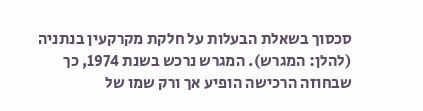סכסוך בשאלת הבעלות על חלקת מקרקעין בנתניה (להלן: המגרש). המגרש נרכש בשנת 1974, כך שבחוזה הרכישה הופיע אך ורק שמו של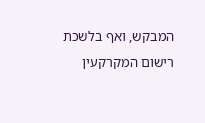המבקש, ואף בלשכת רישום המקרקעין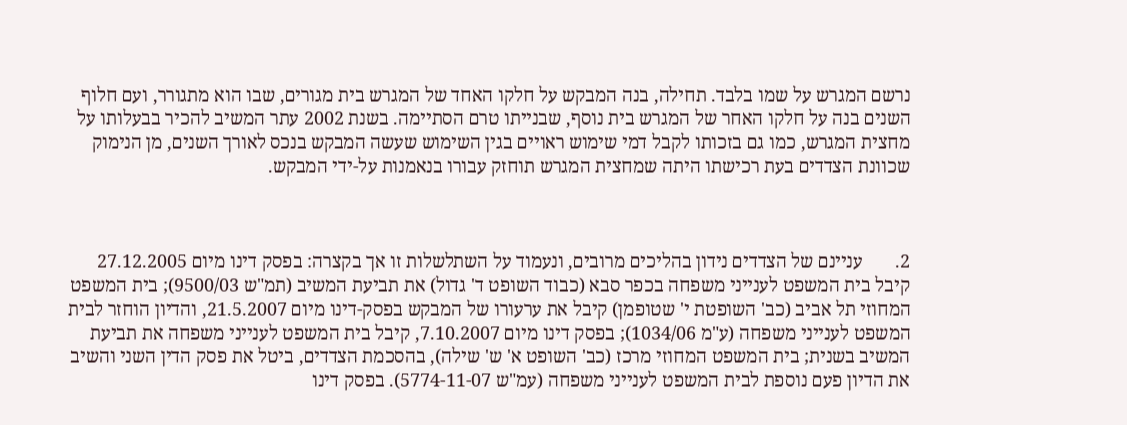נרשם המגרש על שמו בלבד. תחילה, בנה המבקש על חלקו האחד של המגרש בית מגורים, שבו הוא מתגורר, ועם חלוף השנים בנה על חלקו האחר של המגרש בית נוסף, שבנייתו טרם הסתיימה. בשנת 2002 עתר המשיב להכיר בבעלותו על מחצית המגרש, כמו גם בזכותו לקבל דמי שימוש ראויים בגין השימוש שעשה המבקש בנכס לאורך השנים, מן הנימוק שכוונת הצדדים בעת רכישתו היתה שמחצית המגרש תוחזק עבורו בנאמנות על-ידי המבקש.



2.       עניינם של הצדדים נידון בהליכים מרובים, ונעמוד על השתלשלות זו אך בקצרה: בפסק דינו מיום 27.12.2005 קיבל בית המשפט לענייני משפחה בכפר סבא (כבוד השופט ד' גדול) את תביעת המשיב (תמ"ש 9500/03); בית המשפט המחוזי תל אביב (כב' השופטת י' שטופמן) קיבל את ערעורו של המבקש בפסק-דינו מיום 21.5.2007, והדיון הוחזר לבית המשפט לענייני משפחה (ע"מ 1034/06); בפסק דינו מיום 7.10.2007, קיבל בית המשפט לענייני משפחה את תביעת המשיב בשנית; בית המשפט המחוזי מרכז (כב' השופט א' ש' שילה), בהסכמת הצדדים, ביטל את פסק הדין השני והשיב את הדיון פעם נוספת לבית המשפט לענייני משפחה (עמ"ש 5774-11-07). בפסק דינו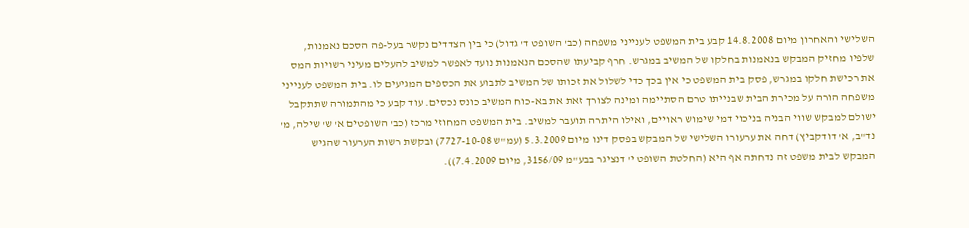השלישי והאחרון מיום 14.8.2008 קבע בית המשפט לענייני משפחה (כב' השופט ד' גדול) כי בין הצדדים נקשר בעל-פה הסכם נאמנות, שלפיו מחזיק המבקש בנאמנות בחלקו של המשיב במגרש. חרף קביעתו שהסכם הנאמנות נועד לאפשר למשיב להעלים מעיני רשויות המס את רכישת חלקו במגרש, פסק בית המשפט כי אין בכך כדי לשלול את זכותו של המשיב לתבוע את הכספים המגיעים לו. בית המשפט לענייני משפחה הורה על מכירת הבית שבנייתו טרם הסתיימה ומינה לצורך זאת את בא-כוח המשיב כונס נכסים. עוד קבע כי מהתמורה שתתקבל ישולם למבקש שווי הבניה בניכוי דמי שימוש ראויים, ואילו היתרה תועבר למשיב. בית המשפט המחוזי מרכז (כב' השופטים א' ש' שילה, מ' נד"ב, א' דודקביץ) דחה את ערעורו השלישי של המבקש בפסק דינו מיום 5.3.2009 (עמ"ש 7727-10-08) ובקשת רשות הערעור שהגיש המבקש לבית משפט זה נדחתה אף היא (החלטת השופט י' דנציגר בבע"מ 3156/09, מיום 7.4.2009)).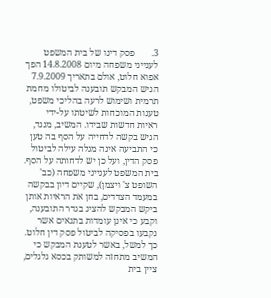3.       פסק דינו של בית המשפט לענייני משפחה מיום 14.8.2008 הפך אפוא חלוט, אולם בתאריך 7.9.2009 הגיש המבקש תובענה לביטולו מחמת תרמית ושימוש לרעה בהליכי משפט, טענות המוכחות לשיטתו על-ידי ראיות חדשות שבידו. המשיב, מנגד, הגיש בקשה לדחייה על הסף בה טען כי התביעה אינה מגלה עילה לביטול פסק הדין, ועל כן יש לדחותה על הסף. בית המשפט לענייני משפחה (כב' השופט צ' ויצמן), שקיים דיון בבקשה במעמד הצדדים, בחן את הראיות אותן ביקש המבקש להציג בגדר התובענה, וקבע כי אינן עומדות בתנאים אשר נקבעו בפסיקה לביטול פסק דין חלוט. כך למשל, באשר לטענת המבקש כי המשיב מתחזה למשותק בכסא גלגלים, ציין בית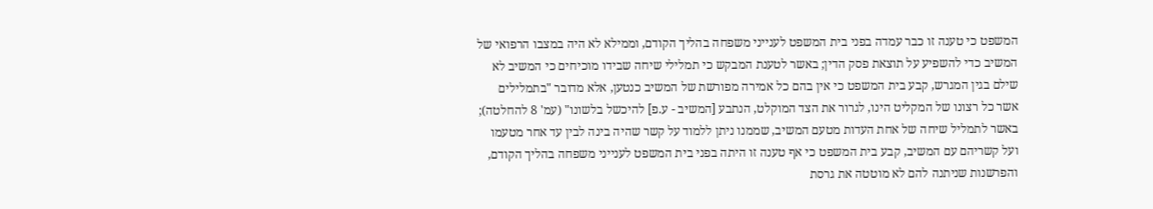המשפט כי טענה זו כבר עמדה בפני בית המשפט לענייני משפחה בהליך הקודם, וממילא לא היה במצבו הרפואי של המשיב כדי להשפיע על תוצאת פסק הדין; באשר לטענת המבקש כי תמלילי שיחה שבידו מוכיחים כי המשיב לא שילם בגין המגרש, קבע בית המשפט כי אין בהם כל אמירה מפורשת של המשיב כנטען, אלא מדובר "בתמלילים אשר כל רצונו של המקליט הינו, לגרור את הצד המוקלט, הנתבע [המשיב - ע.פ] להיכשל בלשונו" (עמ' 8 להחלטה); באשר לתמליל שיחה של אחת העדות מטעם המשיב, שממנו ניתן ללמוד על קשר שהיה בינה לבין עד אחר מטעמו ועל קשריהם עם המשיב, קבע בית המשפט כי אף טענה זו היתה בפני בית המשפט לענייני משפחה בהליך הקודם, והפרשנות שניתנה להם לא מוטטה את גרסת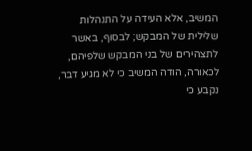המשיב, אלא העידה על התנהלות שלילית של המבקש; לבסוף, באשר לתצהירים של בני המבקש שלפיהם, לכאורה, הודה המשיב כי לא מגיע דבר, נקבע כי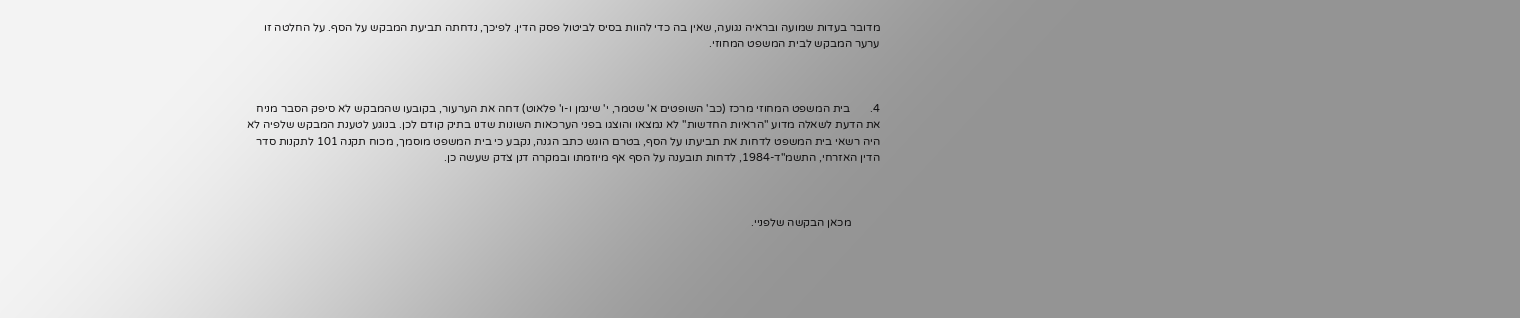מדובר בעדות שמועה ובראיה נגועה, שאין בה כדי להוות בסיס לביטול פסק הדין. לפיכך, נדחתה תביעת המבקש על הסף. על החלטה זו ערער המבקש לבית המשפט המחוזי.



4.       בית המשפט המחוזי מרכז (כב' השופטים א' שטמר, י' שינמן ו-ו' פלאוט) דחה את הערעור, בקובעו שהמבקש לא סיפק הסבר מניח את הדעת לשאלה מדוע "הראיות החדשות" לא נמצאו והוצגו בפני הערכאות השונות שדנו בתיק קודם לכן. בנוגע לטענת המבקש שלפיה לא היה רשאי בית המשפט לדחות את תביעתו על הסף, בטרם הוגש כתב הגנה, נקבע כי בית המשפט מוסמך, מכוח תקנה 101 לתקנות סדר הדין האזרחי, התשמ"ד-1984, לדחות תובענה על הסף אף מיוזמתו ובמקרה דנן צדק שעשה כן.



          מכאן הבקשה שלפניי.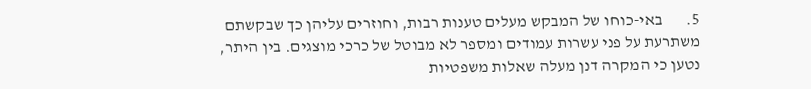5.       באי-כוחו של המבקש מעלים טענות רבות, וחוזרים עליהן כך שבקשתם משתרעת על פני עשרות עמודים ומספר לא מבוטל של כרכי מוצגים. בין היתר, נטען כי המקרה דנן מעלה שאלות משפטיות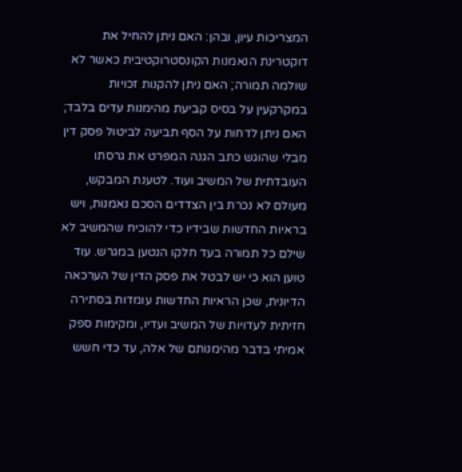המצריכות עיון, ובהן: האם ניתן להחיל את דוקטרינת הנאמנות הקונסטרוקטיבית כאשר לא שולמה תמורה; האם ניתן להקנות זכויות במקרקעין על בסיס קביעת מהימנות עדים בלבד; האם ניתן לדחות על הסף תביעה לביטול פסק דין מבלי שהוגש כתב הגנה המפרט את גרסתו העובדתית של המשיב ועוד. לטענת המבקש, מעולם לא נכרת בין הצדדים הסכם נאמנות, ויש בראיות החדשות שבידיו כדי להוכיח שהמשיב לא שילם כל תמורה בעד חלקו הנטען במגרש. עוד טוען הוא כי יש לבטל את פסק הדין של הערכאה הדיונית, שכן הראיות החדשות עומדות בסתירה חזיתית לעדויות של המשיב ועדיו, ומקימות ספק אמיתי בדבר מהימנותם של אלה, עד כדי חשש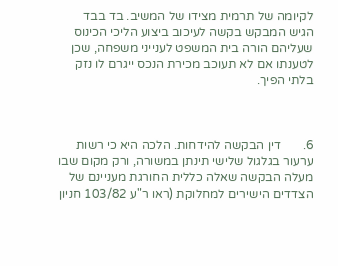לקיומה של תרמית מצידו של המשיב. בד בבד הגיש המבקש בקשה לעיכוב ביצוע הליכי הכינוס שעליהם הורה בית המשפט לענייני משפחה, שכן לטענתו אם לא תעוכב מכירת הנכס ייגרם לו נזק בלתי הפיך.



6.       דין הבקשה להידחות. הלכה היא כי רשות ערעור בגלגול שלישי תינתן במשורה, ורק מקום שבו מעלה הבקשה שאלה כללית החורגת מעניינם של הצדדים הישירים למחלוקת (ראו ר"ע 103/82 חניון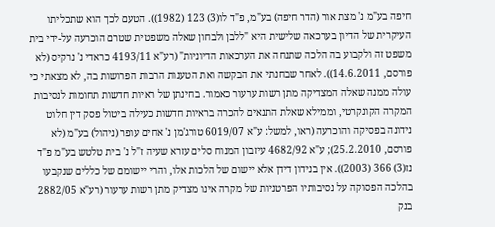חיפה בע"מ נ' מצת אור (הדר חיפה) בע"מ, פ"ד לו(3) 123 (1982)). הטעם לכך הוא שתכליתו העיקרית של הדיון בערכאה שלישית היא "ללבן ולבחון שאלה משפטית שטרם הוכרעה על-ידי בית משפט זה ולקבוע בה הלכה שתנחה את הערכאות הדיוניות" (רע"א 4193/11 כראדי נ' נרקיס (לא פורסם, 14.6.2011)). לאחר שבחנתי את הבקשה ואת הטענות הרבות הפרושות בה, לא מצאתי כי עולה ממנה שאלה המצדיקה מתן רשות ערעור כאמור. בחינתן של ראיות חדשות תחומות לנסיבות המקרה הקונקרטי, וממילא שאלת התנאים להכרה בראיות חדשות כעילה ביטול פסק דין חלוט נידונה בפסיקה והוכרעה (ראו, למשל: ע"א 6019/07 טורג'מן נ' אחים עופר (ניהול) בע"מ (לא פורסם, 25.2.2010); ע"א 4682/92 עיזבון המנוח סלים עזרא שעיה ז"ל נ' בית טלטש בע"מ פ"ד נז(3) 366 (2003)). אין בנידון דידן אלא יישום של הלכות אלו, והרי יישומם של כללים שנקבעו בהלכה הפסוקה על נסיבותיו הפרטניות של מקרה אינו מצדיק מתן רשות ערעור (רע"א 2882/05 בנק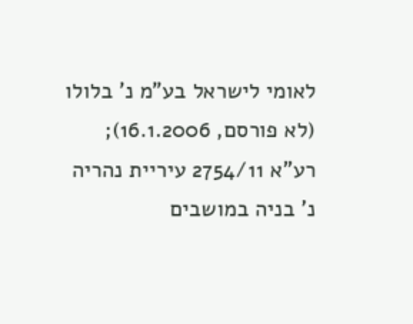לאומי לישראל בע"מ נ' בלולו (לא פורסם, 16.1.2006); רע"א 2754/11 עיריית נהריה נ' בניה במושבים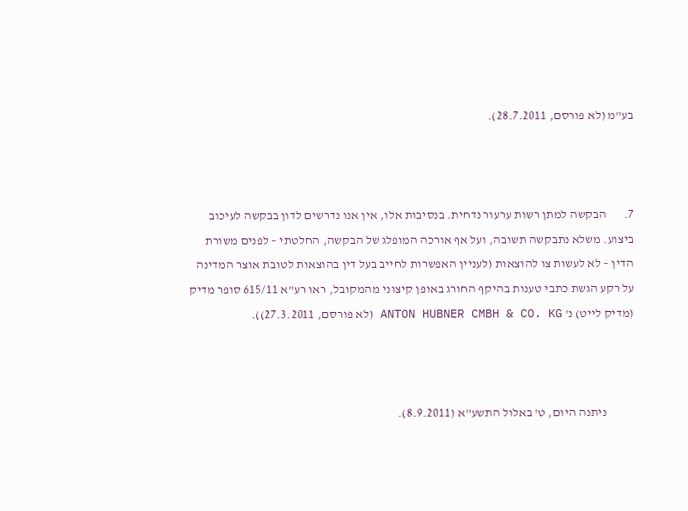בע"מ (לא פורסם, 28.7.2011).



7.       הבקשה למתן רשות ערעור נדחית. בנסיבות אלו, אין אנו נדרשים לדון בבקשה לעיכוב ביצוע. משלא נתבקשה תשובה, ועל אף אורכה המופלג של הבקשה, החלטתי – לפנים משורת הדין – לא לעשות צו להוצאות (לעניין האפשרות לחייב בעל דין בהוצאות לטובת אוצר המדינה על רקע הגשת כתבי טענות בהיקף החורג באופן קיצוני מהמקובל, ראו רע"א 615/11 סופר מדיק (מדיק לייט) נ' ANTON HUBNER CMBH & CO. KG (לא פורסם, 27.3.2011)).



           ניתנה היום, ט' באלול התשע"א (8.9.2011).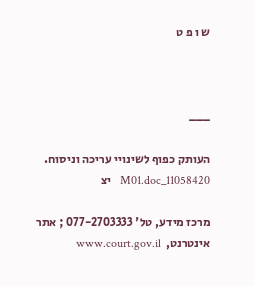ש ו פ ט



___

העותק כפוף לשינויי עריכה וניסוח.   11058420_M01.doc   יצ

מרכז מידע, טל' 077-2703333 ; אתר אינטרנט,  www.court.gov.il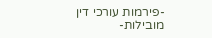-פירמות עורכי דין מובילות-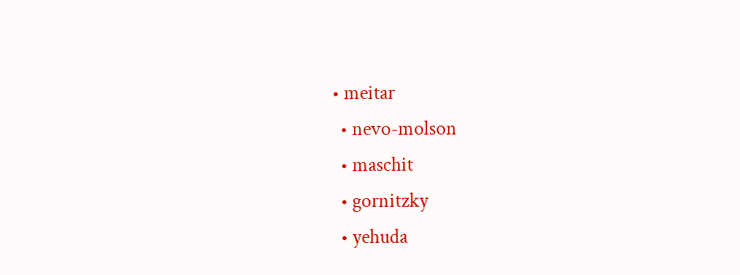• meitar
  • nevo-molson
  • maschit
  • gornitzky
  • yehuda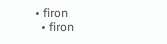• firon
  • firon